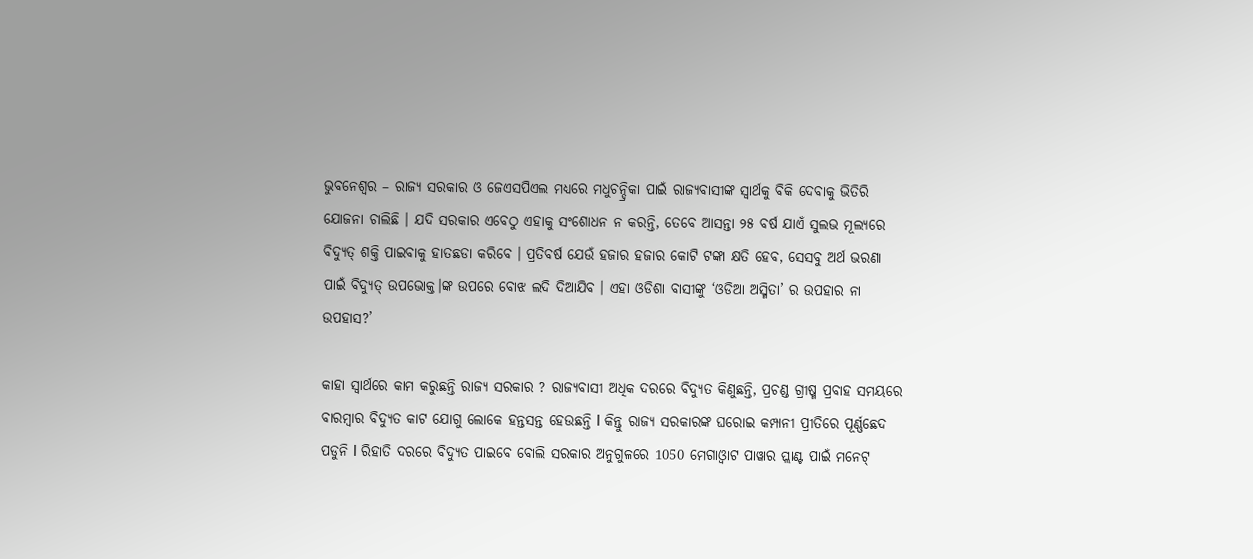ଭୁବନେଶ୍ୱର – ରାଜ୍ୟ ସରକାର ଓ ଜେଏସପିଏଲ ମଧ୍ୟରେ ମଧୁଚନ୍ଦ୍ରିକା ପାଇଁ ରାଜ୍ୟବାସୀଙ୍କ ସ୍ବାର୍ଥକୁ ବିକି ଦେବାକୁ ଭିତିରି ଯୋଜନା ଚାଲିଛି । ଯଦି ସରକାର ଏବେଠୁ ଏହାକୁ ସଂଶୋଧନ ନ କରନ୍ତି, ତେବେ ଆସନ୍ତା ୨୫ ବର୍ଷ ଯାଏଁ ସୁଲଭ ମୂଲ୍ୟରେ ବିଦ୍ୟୁତ୍ ଶକ୍ତି ପାଇବାକୁ ହାତଛଡା କରିବେ । ପ୍ରତିବର୍ଷ ଯେଉଁ ହଜାର ହଜାର କୋଟି ଟଙ୍କା କ୍ଷତି ହେବ, ସେସବୁ ଅର୍ଥ ଭରଣା ପାଇଁ ବିଦ୍ୟୁତ୍ ଉପଭୋକ୍ତ।ଙ୍କ ଉପରେ ବୋଝ ଲଦି ଦିଆଯିବ । ଏହା ଓଡିଶା ବାସୀଙ୍କୁ ‘ଓଡିଆ ଅସ୍ମିତା’ ର ଉପହାର ନା ଉପହାସ?’

କାହା ସ୍ୱାର୍ଥରେ କାମ କରୁଛନ୍ତି ରାଜ୍ୟ ସରକାର ? ରାଜ୍ୟବାସୀ ଅଧିକ ଦରରେ ବିଦ୍ୟୁତ କିଣୁଛନ୍ତି, ପ୍ରଚଣ୍ଡ ଗ୍ରୀଷ୍ମ ପ୍ରବାହ ସମୟରେ ବାରମ୍ବାର ବିଦ୍ୟୁତ କାଟ ଯୋଗୁ ଲୋକେ ହନ୍ତସନ୍ତ ହେଉଛନ୍ତି I କିନ୍ତୁ ରାଜ୍ୟ ସରକାରଙ୍କ ଘରୋଇ କମ୍ପାନୀ ପ୍ରୀତିରେ ପୂର୍ଣ୍ଣଛେଦ ପଡୁନି I ରିହାତି ଦରରେ ବିଦ୍ୟୁତ ପାଇବେ ବୋଲି ସରକାର ଅନୁଗୁଳରେ 1050 ମେଗାଓ୍ୱାଟ ପାୱାର ପ୍ଲାଣ୍ଟ ପାଇଁ ମନେଟ୍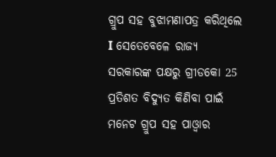ଗ୍ରୁପ ସହ ବୁଝାମଣାପତ୍ର କରିଥିଲେ I ସେତେବେଳେ ରାଜ୍ୟ ସରକାରଙ୍କ ପକ୍ଷରୁ ଗ୍ରୀଡକୋ 25 ପ୍ରତିଶତ ବିଦ୍ୟୁତ କିଣିବା ପାଇଁ ମନେଟ ଗ୍ରୁପ ସହ ପାଓ୍ୱାର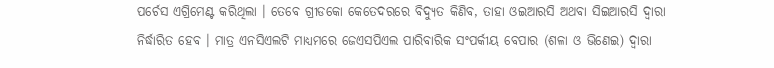ପର୍ଚେସ ଏଗ୍ରିମେଣ୍ଟ କରିଥିଲା । ତେବେ ଗ୍ରୀଡକୋ କେତେଦରରେ ବିଦ୍ୟୁତ କିଣିବ, ତାହା ଓଇଆରସି ଅଥବା ସିଇଆରସି ଦ୍ବାରା ନିର୍ଦ୍ଧାରିତ ହେବ । ମାତ୍ର ଏନସିଏଲଟି ମାଧ୍ୟମରେ ଜେଏସପିଏଲ ପାରିବାରିକ ସଂପର୍କୀୟ ବେପାର (ଶଳା ଓ ଭିଣେଇ) ଦ୍ବାରା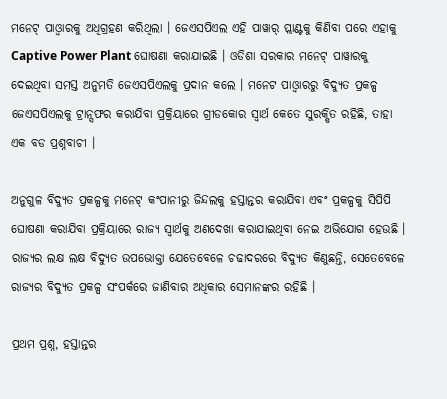ମନେଟ୍ ପାଓ୍ୱାରକୁ ଅଧିଗ୍ରହଣ କରିଥିଲା । ଜେଏସପିଏଲ ଏହି ପାୱାର୍ ପ୍ଲାଣ୍ଟକୁ କିଣିବା ପରେ ଏହାକୁ Captive Power Plant ଘୋଷଣା କରାଯାଇଛି । ଓଡିଶା ସରକାର ମନେଟ୍ ପାୱାରକୁ ଦେଇଥିବା ସମସ୍ତ ଅନୁମତି ଜେଏସପିଏଲକୁ ପ୍ରଦାନ କଲେ । ମନେଟ ପାଓ୍ୱାରରୁ ବିଦ୍ୟୁତ ପ୍ରକଳ୍ପ ଜେଏସପିଏଲକୁ ଟ୍ରାନ୍ସଫର କରାଯିବା ପ୍ରକ୍ରିୟାରେ ଗ୍ରୀଡକୋର ସ୍ବାର୍ଥ କେତେ ସୁରକ୍ଷିତ ରହିଛି, ତାହା ଏକ ବଡ ପ୍ରଶ୍ନବାଚୀ ।

ଅନୁଗୁଳ ବିଦ୍ୟୁତ ପ୍ରକଳ୍ପକୁ ମନେଟ୍ କଂପାନୀରୁ ଜିନ୍ଦଲକୁ ହସ୍ତାନ୍ତର କରାଯିବା ଏବଂ ପ୍ରକଳ୍ପକୁ ସିପିପି ଘୋଷଣା କରାଯିବା ପ୍ରକ୍ରିୟାରେ ରାଜ୍ୟ ସ୍ବାର୍ଥକୁ ଅଣଦେଖା କରାଯାଇଥିବା ନେଇ ଅଭିଯୋଗ ହେଉଛି । ରାଜ୍ୟର ଲକ୍ଷ ଲକ୍ଷ ବିଦ୍ୟୁତ ଉପଭୋକ୍ତା ଯେତେବେଳେ ଚଢାଦରରେ ବିଦ୍ୟୁତ କିଣୁଛନ୍ତି, ସେତେବେଳେ ରାଜ୍ୟର ବିଦ୍ୟୁତ ପ୍ରକଳ୍ପ ସଂପର୍କରେ ଜାଣିବାର ଅଧିକାର ସେମାନଙ୍କର ରହିଛି ।

ପ୍ରଥମ ପ୍ରଶ୍ନ, ହସ୍ତାନ୍ତର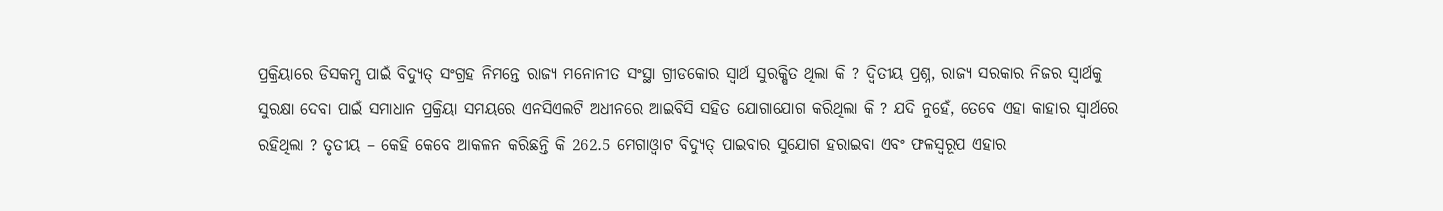ପ୍ରକ୍ରିୟାରେ ଡିସକମ୍ସ ପାଇଁ ବିଦ୍ୟୁତ୍ ସଂଗ୍ରହ ନିମନ୍ତେ ରାଜ୍ୟ ମନୋନୀତ ସଂସ୍ଥା ଗ୍ରୀଡକୋର ସ୍ୱାର୍ଥ ସୁରକ୍ଷିତ ଥିଲା କି ? ଦ୍ବିତୀୟ ପ୍ରଶ୍ନ, ରାଜ୍ୟ ସରକାର ନିଜର ସ୍ୱାର୍ଥକୁ ସୁରକ୍ଷା ଦେବା ପାଇଁ ସମାଧାନ ପ୍ରକ୍ରିୟା ସମୟରେ ଏନସିଏଲଟି ଅଧୀନରେ ଆଇବିସି ସହିତ ଯୋଗାଯୋଗ କରିଥିଲା କି ? ଯଦି ନୁହେଁ, ତେବେ ଏହା କାହାର ସ୍ୱାର୍ଥରେ ରହିଥିଲା ? ତୃତୀୟ – କେହି କେବେ ଆକଳନ କରିଛନ୍ତି କି 262.5 ମେଗାଓ୍ୱାଟ ବିଦ୍ୟୁତ୍ ପାଇବାର ସୁଯୋଗ ହରାଇବା ଏବଂ ଫଳସ୍ୱରୂପ ଏହାର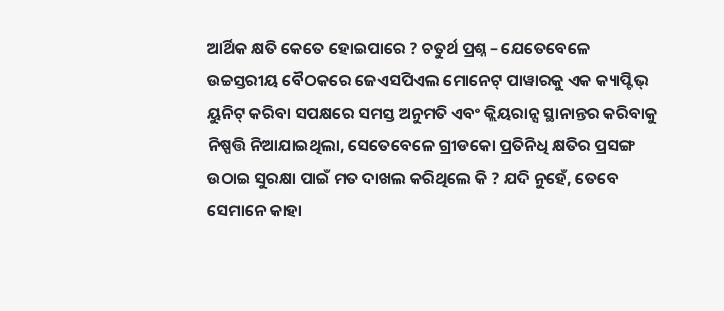ଆର୍ଥିକ କ୍ଷତି କେତେ ହୋଇପାରେ ? ଚତୁର୍ଥ ପ୍ରଶ୍ନ – ଯେତେବେଳେ ଉଚ୍ଚସ୍ତରୀୟ ବୈଠକରେ ଜେଏସପିଏଲ ମୋନେଟ୍ ପାୱାରକୁ ଏକ କ୍ୟାପ୍ଟିଭ୍ ୟୁନିଟ୍ କରିବା ସପକ୍ଷରେ ସମସ୍ତ ଅନୁମତି ଏବଂ କ୍ଲିୟରାନ୍ସ ସ୍ଥାନାନ୍ତର କରିବାକୁ ନିଷ୍ପତ୍ତି ନିଆଯାଇଥିଲା, ସେତେବେଳେ ଗ୍ରୀଡକୋ ପ୍ରତିନିଧି କ୍ଷତିର ପ୍ରସଙ୍ଗ ଉଠାଇ ସୁରକ୍ଷା ପାଇଁ ମତ ଦାଖଲ କରିଥିଲେ କି ? ଯଦି ନୁହେଁ, ତେବେ ସେମାନେ କାହା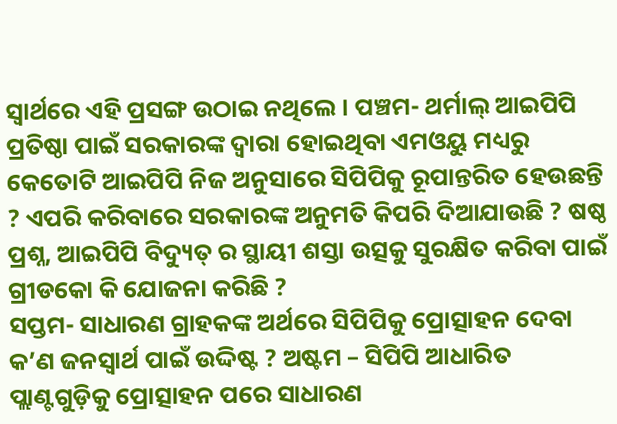ସ୍ୱାର୍ଥରେ ଏହି ପ୍ରସଙ୍ଗ ଉଠାଇ ନଥିଲେ । ପଞ୍ଚମ- ଥର୍ମାଲ୍ ଆଇପିପି ପ୍ରତିଷ୍ଠା ପାଇଁ ସରକାରଙ୍କ ଦ୍ୱାରା ହୋଇଥିବା ଏମଓୟୁ ମଧ୍ୟରୁ କେତୋଟି ଆଇପିପି ନିଜ ଅନୁସାରେ ସିପିପିକୁ ରୂପାନ୍ତରିତ ହେଉଛନ୍ତି ? ଏପରି କରିବାରେ ସରକାରଙ୍କ ଅନୁମତି କିପରି ଦିଆଯାଉଛି ? ଷଷ୍ଠ ପ୍ରଶ୍ନ, ଆଇପିପି ବିଦ୍ୟୁତ୍ ର ସ୍ଥାୟୀ ଶସ୍ତା ଉତ୍ସକୁ ସୁରକ୍ଷିତ କରିବା ପାଇଁ ଗ୍ରୀଡକୋ କି ଯୋଜନା କରିଛି ?
ସପ୍ତମ- ସାଧାରଣ ଗ୍ରାହକଙ୍କ ଅର୍ଥରେ ସିପିପିକୁ ପ୍ରୋତ୍ସାହନ ଦେବା କ’ଣ ଜନସ୍ୱାର୍ଥ ପାଇଁ ଉଦ୍ଦିଷ୍ଟ ? ଅଷ୍ଟମ – ସିପିପି ଆଧାରିତ ପ୍ଲାଣ୍ଟଗୁଡ଼ିକୁ ପ୍ରୋତ୍ସାହନ ପରେ ସାଧାରଣ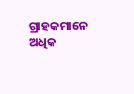ଗ୍ରାହକମାନେ ଅଧିକ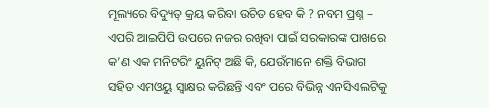ମୂଲ୍ୟରେ ବିଦ୍ୟୁତ୍ କ୍ରୟ କରିବା ଉଚିତ ହେବ କି ? ନବମ ପ୍ରଶ୍ନ – ଏପରି ଆଇପିପି ଉପରେ ନଜର ରଖିବା ପାଇଁ ସରକାରଙ୍କ ପାଖରେ କ’ଣ ଏକ ମନିଟରିଂ ୟୁନିଟ୍ ଅଛି କି, ଯେଉଁମାନେ ଶକ୍ତି ବିଭାଗ ସହିତ ଏମଓୟୁ ସ୍ୱାକ୍ଷର କରିଛନ୍ତି ଏବଂ ପରେ ବିଭିନ୍ନ ଏନସିଏଲଟିକୁ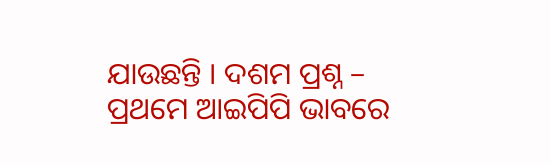ଯାଉଛନ୍ତି । ଦଶମ ପ୍ରଶ୍ନ – ପ୍ରଥମେ ଆଇପିପି ଭାବରେ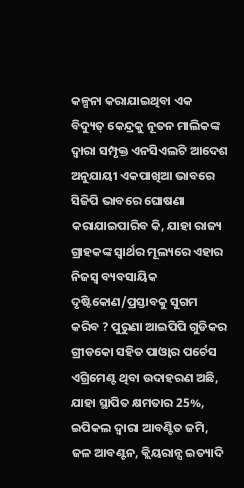କଳ୍ପନା କରାଯାଇଥିବା ଏକ ବିଦ୍ୟୁତ୍ କେନ୍ଦ୍ରକୁ ନୂତନ ମାଲିକଙ୍କ ଦ୍ୱାରା ସମ୍ପୃକ୍ତ ଏନସିଏଲଟି ଆଦେଶ ଅନୁଯାୟୀ ଏକପାଖିଆ ଭାବରେ ସିଜିପି ଭାବରେ ଘୋଷଣା କରାଯାଇପାରିବ କି, ଯାହା ରାଜ୍ୟ ଗ୍ରାହକଙ୍କ ସ୍ୱାର୍ଥର ମୂଲ୍ୟରେ ଏହାର ନିଜସ୍ୱ ବ୍ୟବସାୟିକ ଦୃଷ୍ଟିକୋଣ/ପ୍ରସ୍ତାବକୁ ସୁଗମ କରିବ ? ପୁରୁଣା ଆଇପିପି ଗୁଡିକର ଗ୍ରୀଡକୋ ସହିତ ପାଓ୍ୱାର ପର୍ଚେସ ଏଗ୍ରିମେଣ୍ଟ ଥିବା ଉଦାହରଣ ଅଛି, ଯାହା ସ୍ଥାପିତ କ୍ଷମତାର 25%, ଇପିକଲ ଦ୍ୱାରା ଆବଣ୍ଟିତ ଜମି, ଜଳ ଆବଣ୍ଟନ, କ୍ଲିୟରାନ୍ସ ଇତ୍ୟାଦି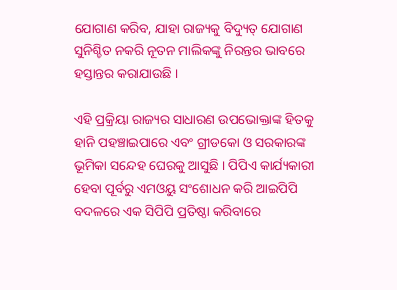ଯୋଗାଣ କରିବ, ଯାହା ରାଜ୍ୟକୁ ବିଦ୍ୟୁତ୍ ଯୋଗାଣ ସୁନିଶ୍ଚିତ ନକରି ନୂତନ ମାଲିକଙ୍କୁ ନିରନ୍ତର ଭାବରେ ହସ୍ତାନ୍ତର କରାଯାଉଛି ।

ଏହି ପ୍ରକ୍ରିୟା ରାଜ୍ୟର ସାଧାରଣ ଉପଭୋକ୍ତାଙ୍କ ହିତକୁ ହାନି ପହଞ୍ଚାଇପାରେ ଏବଂ ଗ୍ରୀଡକୋ ଓ ସରକାରଙ୍କ ଭୂମିକା ସନ୍ଦେହ ଘେରକୁ ଆସୁଛି । ପିପିଏ କାର୍ଯ୍ୟକାରୀ ହେବା ପୂର୍ବରୁ ଏମଓୟୁ ସଂଶୋଧନ କରି ଆଇପିପି ବଦଳରେ ଏକ ସିପିପି ପ୍ରତିଷ୍ଠା କରିବାରେ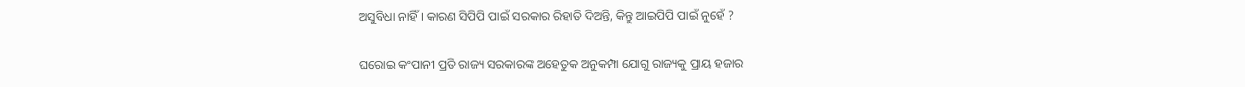ଅସୁବିଧା ନାହିଁ । କାରଣ ସିପିପି ପାଇଁ ସରକାର ରିହାତି ଦିଅନ୍ତି, କିନ୍ତୁ ଆଇପିପି ପାଇଁ ନୁହେଁ ?

ଘରୋଇ କଂପାନୀ ପ୍ରତି ରାଜ୍ୟ ସରକାରଙ୍କ ଅହେତୁକ ଅନୁକମ୍ପା ଯୋଗୁ ରାଜ୍ୟକୁ ପ୍ରାୟ ହଜାର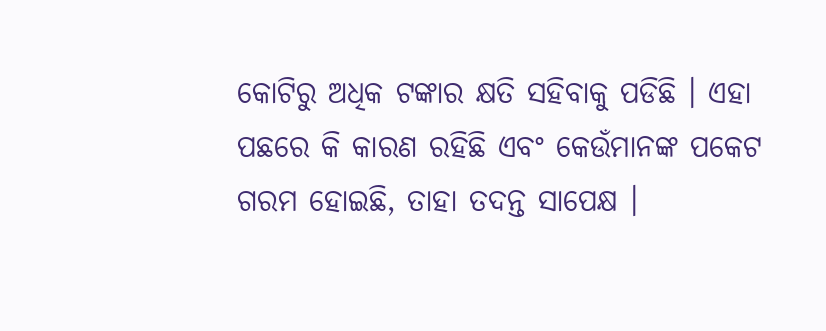କୋଟିରୁ ଅଧିକ ଟଙ୍କାର କ୍ଷତି ସହିବାକୁ ପଡିଛି । ଏହା ପଛରେ କି କାରଣ ରହିଛି ଏବଂ କେଉଁମାନଙ୍କ ପକେଟ ଗରମ ହୋଇଛି, ତାହା ତଦନ୍ତ ସାପେକ୍ଷ ।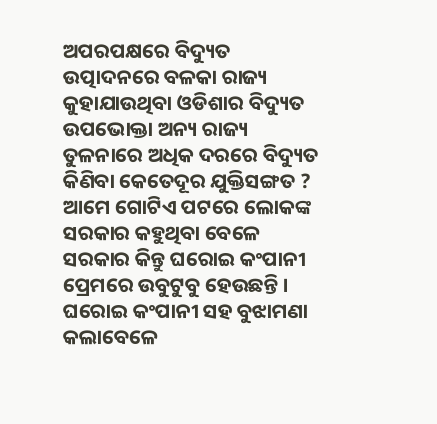ଅପରପକ୍ଷରେ ବିଦ୍ୟୁତ ଉତ୍ପାଦନରେ ବଳକା ରାଜ୍ୟ କୁହାଯାଉଥିବା ଓଡିଶାର ବିଦ୍ୟୁତ ଉପଭୋକ୍ତା ଅନ୍ୟ ରାଜ୍ୟ ତୁଳନାରେ ଅଧିକ ଦରରେ ବିଦ୍ୟୁତ କିଣିବା କେତେଦୂର ଯୁକ୍ତିସଙ୍ଗତ ? ଆମେ ଗୋଟିଏ ପଟରେ ଲୋକଙ୍କ ସରକାର କହୁଥିବା ବେଳେ ସରକାର କିନ୍ତୁ ଘରୋଇ କଂପାନୀ ପ୍ରେମରେ ଉବୁଟୁବୁ ହେଉଛନ୍ତି । ଘରୋଇ କଂପାନୀ ସହ ବୁଝାମଣା କଲାବେଳେ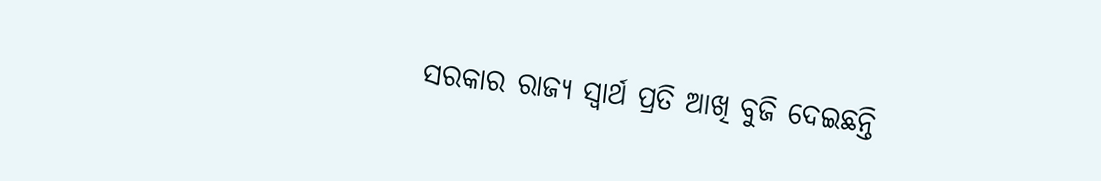ସରକାର ରାଜ୍ୟ ସ୍ବାର୍ଥ ପ୍ରତି ଆଖି ବୁଜି ଦେଇଛନ୍ତି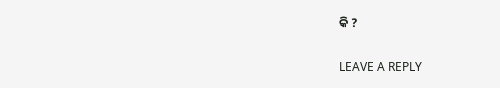କି ?

LEAVE A REPLY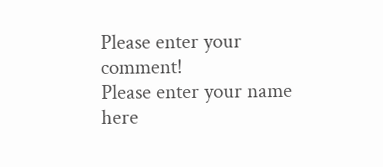Please enter your comment!
Please enter your name here